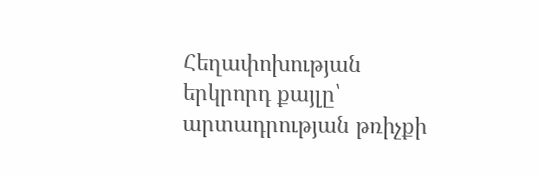Հեղափոխության երկրորդ քայլը՝ արտադրության թռիչքի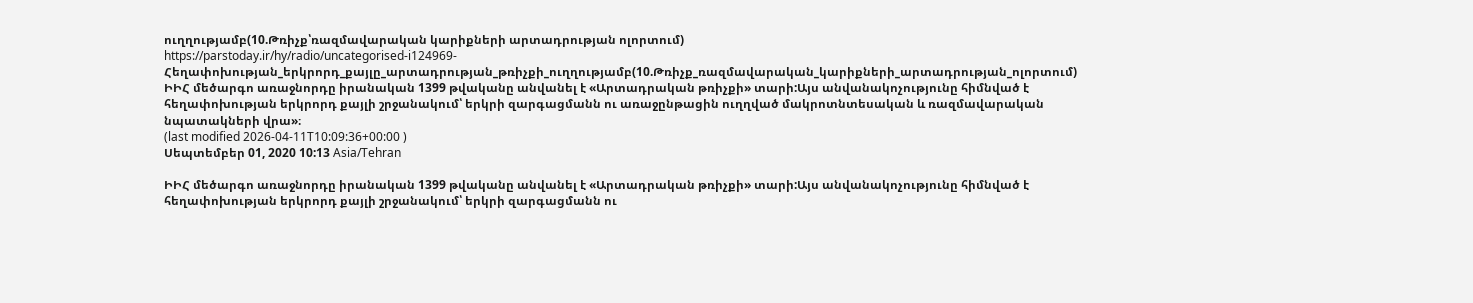ուղղությամբ(10.Թռիչք՝ռազմավարական կարիքների արտադրության ոլորտում)
https://parstoday.ir/hy/radio/uncategorised-i124969-Հեղափոխության_երկրորդ_քայլը_արտադրության_թռիչքի_ուղղությամբ(10.Թռիչք_ռազմավարական_կարիքների_արտադրության_ոլորտում)
ԻԻՀ մեծարգո առաջնորդը իրանական 1399 թվականը անվանել է «Արտադրական թռիչքի» տարի:Այս անվանակոչությունը հիմնված է հեղափոխության երկրորդ քայլի շրջանակում՝ երկրի զարգացմանն ու առաջընթացին ուղղված մակրոտնտեսական և ռազմավարական նպատակների վրա»։
(last modified 2026-04-11T10:09:36+00:00 )
Սեպտեմբեր 01, 2020 10:13 Asia/Tehran

ԻԻՀ մեծարգո առաջնորդը իրանական 1399 թվականը անվանել է «Արտադրական թռիչքի» տարի:Այս անվանակոչությունը հիմնված է հեղափոխության երկրորդ քայլի շրջանակում՝ երկրի զարգացմանն ու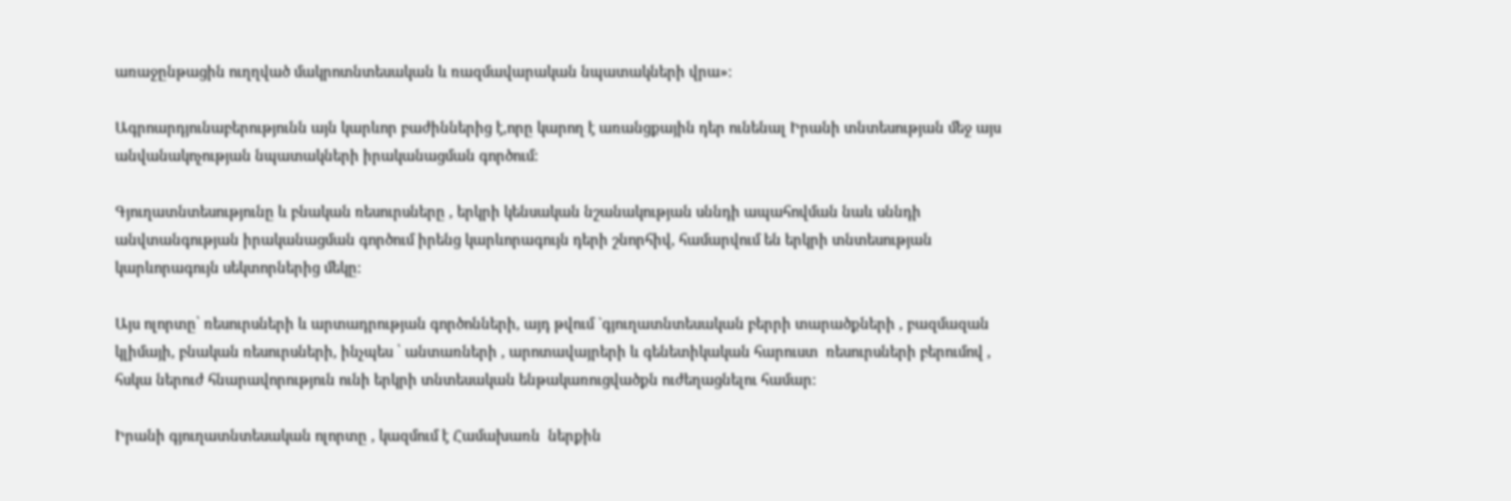առաջընթացին ուղղված մակրոտնտեսական և ռազմավարական նպատակների վրա»։

Ագրոարդյունաբերությունն այն կարևոր բաժիններից է,որը կարող է առանցքային դեր ունենալ Իրանի տնտեսության մեջ այս անվանակոչության նպատակների իրականացման գործում:

Գյուղատնտեսությունը և բնական ռեսուրսները , երկրի կենսական նշանակության սննդի ապահովման նաև սննդի անվտանգության իրականացման գործում իրենց կարևորագույն դերի շնորհիվ, համարվում են երկրի տնտեսության կարևորագույն սեկտորներից մեկը:

Այս ոլորտը՝ ռեսուրսների և արտադրության գործոնների, այդ թվում `գյուղատնտեսական բերրի տարածքների , բազմազան կլիմայի, բնական ռեսուրսների, ինչպես ՝ անտառների , արոտավայրերի և գենետիկական հարուստ  ռեսուրսների բերումով , հսկա ներուժ հնարավորություն ունի երկրի տնտեսական ենթակառուցվածքն ուժեղացնելու համար:

Իրանի գյուղատնտեսական ոլորտը , կազմում է Համախառն  ներքին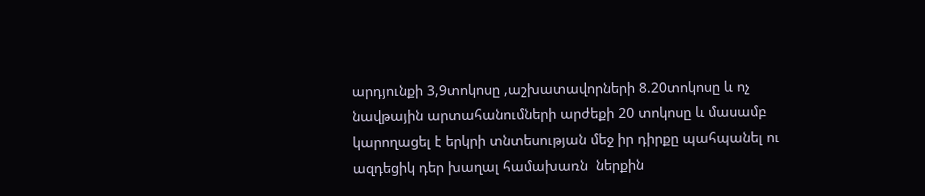արդյունքի 3,9տոկոսը ,աշխատավորների 8.20տոկոսը և ոչ նավթային արտահանումների արժեքի 20 տոկոսը և մասամբ կարողացել է երկրի տնտեսության մեջ իր դիրքը պահպանել ու ազդեցիկ դեր խաղալ համախառն  ներքին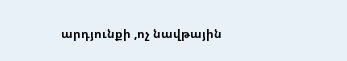արդյունքի ,ոչ նավթային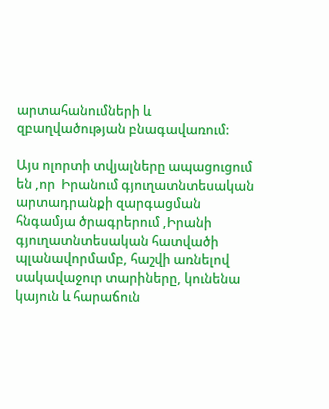արտահանումների և զբաղվածության բնագավառում:

Այս ոլորտի տվյալները ապացուցում են ,որ  Իրանում գյուղատնտեսական արտադրանքի զարգացման հնգամյա ծրագրերում ,Իրանի գյուղատնտեսական հատվածի պլանավորմամբ, հաշվի առնելով սակավաջուր տարիները, կունենա կայուն և հարաճուն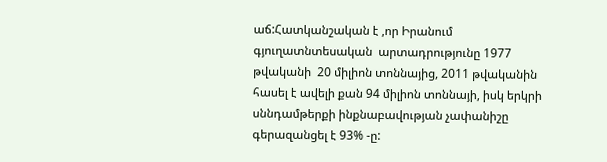աճ:Հատկանշական է ,որ Իրանում գյուղատնտեսական  արտադրությունը 1977 թվականի  20 միլիոն տոննայից, 2011 թվականին հասել է ավելի քան 94 միլիոն տոննայի, իսկ երկրի սննդամթերքի ինքնաբավության չափանիշը  գերազանցել է 93% -ը: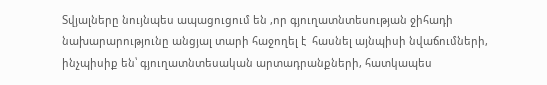Տվյալները նույնպես ապացուցում են ,որ գյուղատնտեսության ջիհադի նախարարությունը անցյալ տարի հաջողել է  հասնել այնպիսի նվաճումների, ինչպիսիք են՝ գյուղատնտեսական արտադրանքների, հատկապես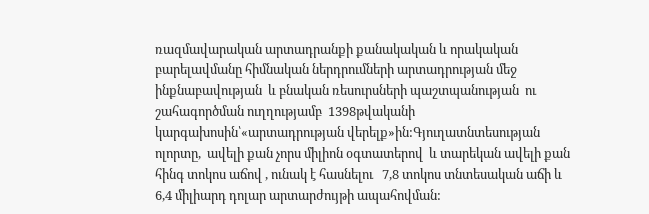ռազմավարական արտադրանքի քանակական և որակական բարելավմանը հիմնական ներդրումների արտադրության մեջ ինքնաբավության  և բնական ռեսուրսների պաշտպանության  ու շահագործման ուղղությամբ  1398թվականի կարգախոսին՝«արտադրության վերելք»ին:Գյուղատնտեսության ոլորտը,  ավելի քան չորս միլիոն օգտատերով  և տարեկան ավելի քան հինգ տոկոս աճով , ունակ է հասնելու   7,8 տոկոս տնտեսական աճի և 6,4 միլիարդ դոլար արտարժույթի ապահովման: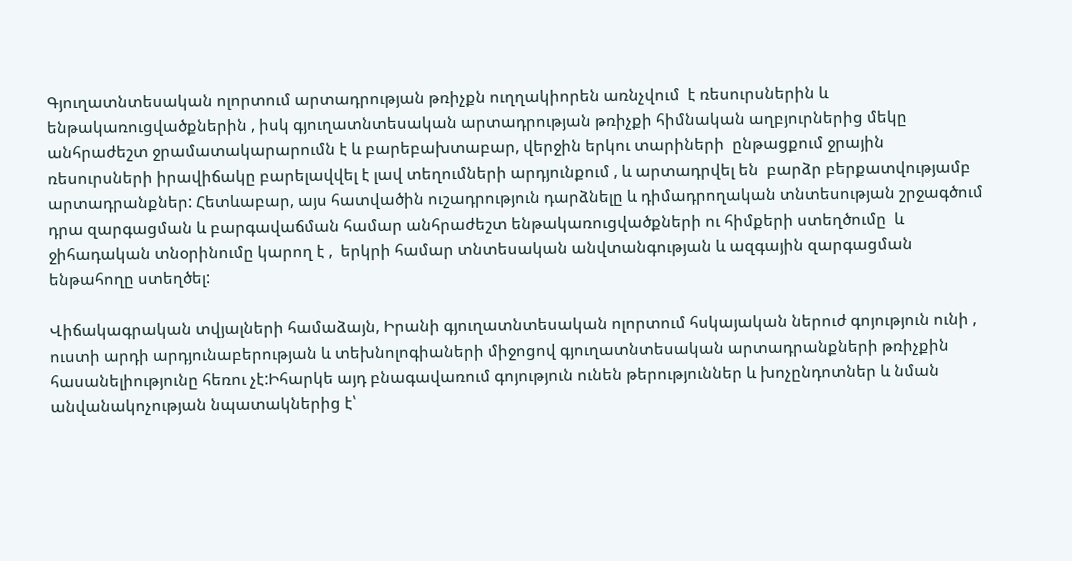Գյուղատնտեսական ոլորտում արտադրության թռիչքն ուղղակիորեն առնչվում  է ռեսուրսներին և ենթակառուցվածքներին , իսկ գյուղատնտեսական արտադրության թռիչքի հիմնական աղբյուրներից մեկը անհրաժեշտ ջրամատակարարումն է և բարեբախտաբար, վերջին երկու տարիների  ընթացքում ջրային ռեսուրսների իրավիճակը բարելավվել է լավ տեղումների արդյունքում , և արտադրվել են  բարձր բերքատվությամբ արտադրանքներ: Հետևաբար, այս հատվածին ուշադրություն դարձնելը և դիմադրողական տնտեսության շրջագծում դրա զարգացման և բարգավաճման համար անհրաժեշտ ենթակառուցվածքների ու հիմքերի ստեղծումը  և ջիհադական տնօրինումը կարող է ,  երկրի համար տնտեսական անվտանգության և ազգային զարգացման ենթահողը ստեղծել:

Վիճակագրական տվյալների համաձայն, Իրանի գյուղատնտեսական ոլորտում հսկայական ներուժ գոյություն ունի , ուստի արդի արդյունաբերության և տեխնոլոգիաների միջոցով գյուղատնտեսական արտադրանքների թռիչքին  հասանելիությունը հեռու չէ:Իհարկե այդ բնագավառում գոյություն ունեն թերություններ և խոչընդոտներ և նման անվանակոչության նպատակներից է՝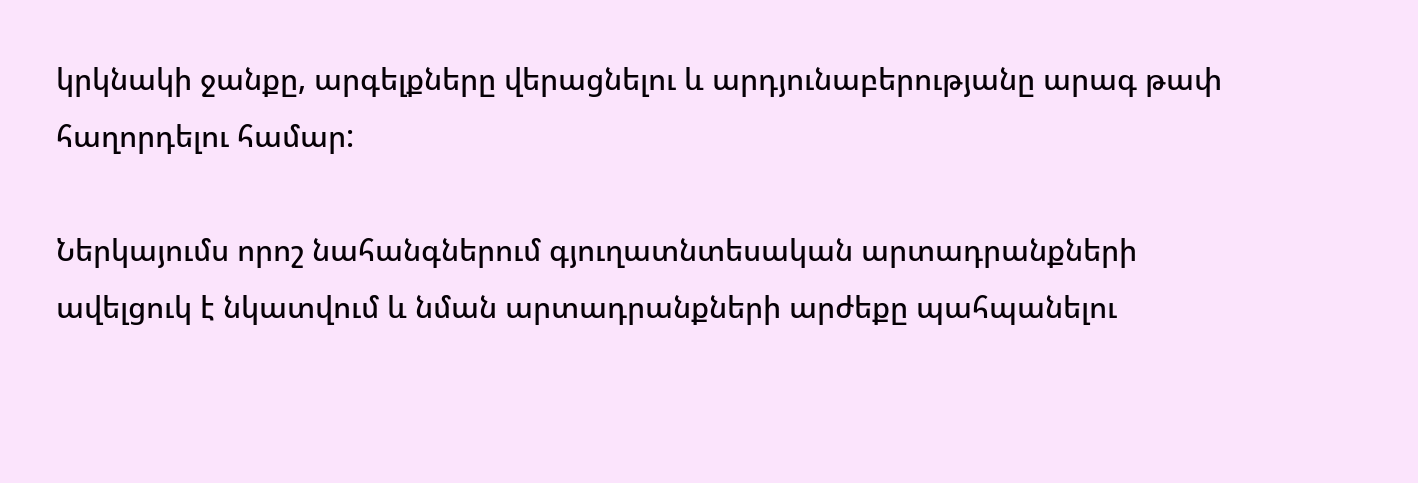կրկնակի ջանքը, արգելքները վերացնելու և արդյունաբերությանը արագ թափ հաղորդելու համար:

Ներկայումս որոշ նահանգներում գյուղատնտեսական արտադրանքների ավելցուկ է նկատվում և նման արտադրանքների արժեքը պահպանելու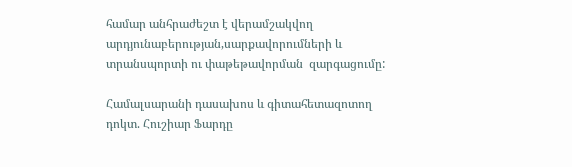համար անհրաժեշտ է վերամշակվող արդյունաբերության,սարքավորումների և տրանսպորտի ու փաթեթավորման  զարգացումը:

Համալսարանի դասախոս և գիտահետազոտող դոկտ. Հուշիար Ֆարդը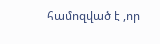համոզված է ,որ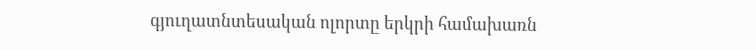գյուղատնտեսական ոլորտը երկրի համախառն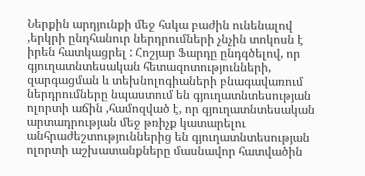Ներքին արդյունքի մեջ հսկա բաժին ունենալով ,երկրի ընդհանուր ներդրումների չնչին տոկոսն է իրեն հատկացրել : Հոշյար Ֆարդը ընդգծելով, որ գյուղատնտեսական հետազոտությունների, զարգացման և տեխնոլոգիաների բնագավառում ներդրումները նպաստում են գյուղատնտեսության ոլորտի աճին ,համոզված է, որ գյուղատնտեսական արտադրության մեջ թռիչք կատարելու անհրաժեշտություններից են գյուղատնտեսության ոլորտի աշխատանքները մասնավոր հատվածին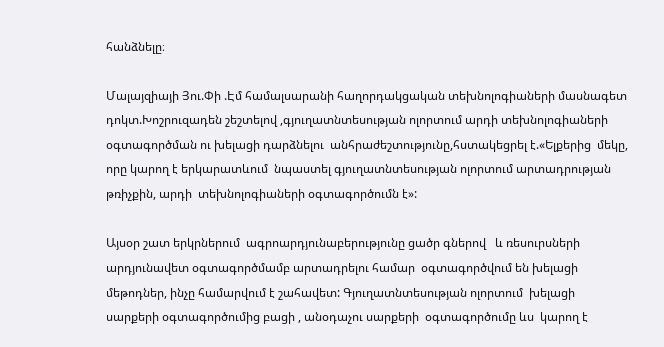հանձնելը։

Մալայզիայի Յու.Փի .Էմ համալսարանի հաղորդակցական տեխնոլոգիաների մասնագետ դոկտ.Խոշրուզադեն շեշտելով ,գյուղատնտեսության ոլորտում արդի տեխնոլոգիաների օգտագործման ու խելացի դարձնելու  անհրաժեշտությունը,հստակեցրել է.«Ելքերից  մեկը, որը կարող է երկարատևում  նպաստել գյուղատնտեսության ոլորտում արտադրության թռիչքին, արդի  տեխնոլոգիաների օգտագործումն է»:

Այսօր շատ երկրներում  ագրոարդյունաբերությունը ցածր գներով   և ռեսուրսների արդյունավետ օգտագործմամբ արտադրելու համար  օգտագործվում են խելացի   մեթոդներ, ինչը համարվում է շահավետ: Գյուղատնտեսության ոլորտում  խելացի սարքերի օգտագործումից բացի , անօդաչու սարքերի  օգտագործումը ևս  կարող է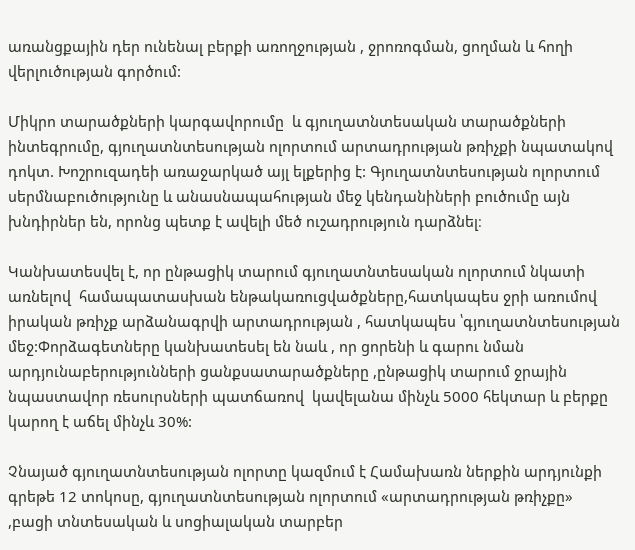առանցքային դեր ունենալ բերքի առողջության , ջրոռոգման, ցողման և հողի վերլուծության գործում:

Միկրո տարածքների կարգավորումը  և գյուղատնտեսական տարածքների  ինտեգրումը, գյուղատնտեսության ոլորտում արտադրության թռիչքի նպատակով դոկտ. Խոշրուզադեի առաջարկած այլ ելքերից է: Գյուղատնտեսության ոլորտում  սերմնաբուծությունը և անասնապահության մեջ կենդանիների բուծումը այն  խնդիրներ են, որոնց պետք է ավելի մեծ ուշադրություն դարձնել։

Կանխատեսվել է, որ ընթացիկ տարում գյուղատնտեսական ոլորտում նկատի առնելով  համապատասխան ենթակառուցվածքները,հատկապես ջրի առումով իրական թռիչք արձանագրվի արտադրության , հատկապես ՝գյուղատնտեսության մեջ:Փորձագետները կանխատեսել են նաև , որ ցորենի և գարու նման արդյունաբերությունների ցանքսատարածքները ,ընթացիկ տարում ջրային նպաստավոր ռեսուրսների պատճառով  կավելանա մինչև 5000 հեկտար և բերքը կարող է աճել մինչև 30%:

Չնայած գյուղատնտեսության ոլորտը կազմում է Համախառն ներքին արդյունքի գրեթե 12 տոկոսը, գյուղատնտեսության ոլորտում «արտադրության թռիչքը» ,բացի տնտեսական և սոցիալական տարբեր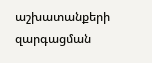աշխատանքերի զարգացման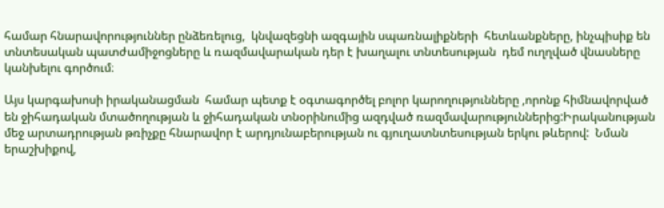համար հնարավորություններ ընձեռելուց,  կնվազեցնի ազգային սպառնալիքների  հետևանքները, ինչպիսիք են տնտեսական պատժամիջոցները և ռազմավարական դեր է խաղալու տնտեսության  դեմ ուղղված վնասները  կանխելու գործում։

Այս կարգախոսի իրականացման  համար պետք է օգտագործել բոլոր կարողությունները ,որոնք հիմնավորված են ջիհադական մտածողության և ջիհադական տնօրինումից ազդված ռազմավարություններից:Իրականության մեջ արտադրության թռիչքը հնարավոր է արդյունաբերության ու գյուղատնտեսության երկու թևերով:  Նման երաշխիքով,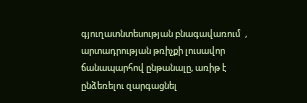գյուղատնտեսության բնագավառում  , արտադրության թռիչքի լուսավոր ճանապարհով ընթանալը, առիթ է ընձեռելու զարգացնել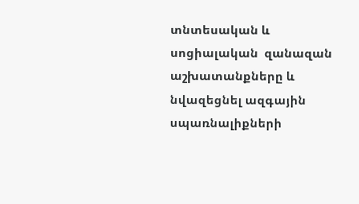տնտեսական և սոցիալական  զանազան աշխատանքները և նվազեցնել ազգային սպառնալիքների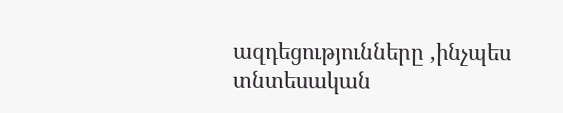ազդեցությունները ,ինչպես տնտեսական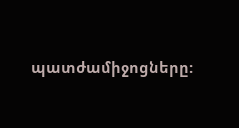պատժամիջոցները: